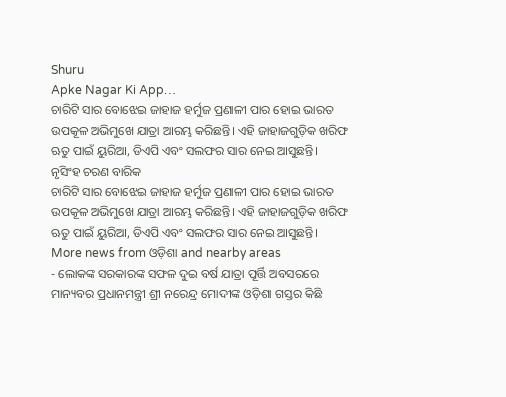Shuru
Apke Nagar Ki App…
ଚାରିଟି ସାର ବୋଝେଇ ଜାହାଜ ହର୍ମୁଜ ପ୍ରଣାଳୀ ପାର ହୋଇ ଭାରତ ଉପକୂଳ ଅଭିମୁଖେ ଯାତ୍ରା ଆରମ୍ଭ କରିଛନ୍ତି। ଏହି ଜାହାଜଗୁଡ଼ିକ ଖରିଫ ଋତୁ ପାଇଁ ୟୁରିଆ, ଡିଏପି ଏବଂ ସଲଫର ସାର ନେଇ ଆସୁଛନ୍ତି।
ନୃସିଂହ ଚରଣ ବାରିକ
ଚାରିଟି ସାର ବୋଝେଇ ଜାହାଜ ହର୍ମୁଜ ପ୍ରଣାଳୀ ପାର ହୋଇ ଭାରତ ଉପକୂଳ ଅଭିମୁଖେ ଯାତ୍ରା ଆରମ୍ଭ କରିଛନ୍ତି। ଏହି ଜାହାଜଗୁଡ଼ିକ ଖରିଫ ଋତୁ ପାଇଁ ୟୁରିଆ, ଡିଏପି ଏବଂ ସଲଫର ସାର ନେଇ ଆସୁଛନ୍ତି।
More news from ଓଡ଼ିଶା and nearby areas
- ଲୋକଙ୍କ ସରକାରଙ୍କ ସଫଳ ଦୁଇ ବର୍ଷ ଯାତ୍ରା ପୂର୍ତ୍ତି ଅବସରରେ ମାନ୍ୟବର ପ୍ରଧାନମନ୍ତ୍ରୀ ଶ୍ରୀ ନରେନ୍ଦ୍ର ମୋଦୀଙ୍କ ଓଡ଼ିଶା ଗସ୍ତର କିଛି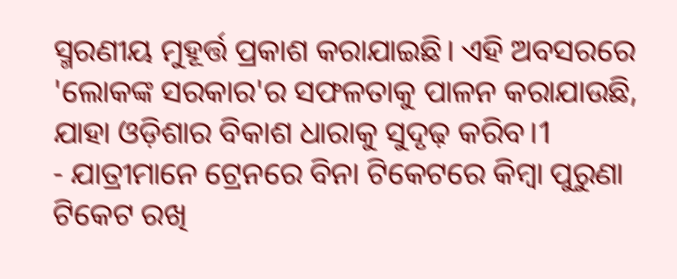ସ୍ମରଣୀୟ ମୁହୂର୍ତ୍ତ ପ୍ରକାଶ କରାଯାଇଛି। ଏହି ଅବସରରେ 'ଲୋକଙ୍କ ସରକାର'ର ସଫଳତାକୁ ପାଳନ କରାଯାଉଛି, ଯାହା ଓଡ଼ିଶାର ବିକାଶ ଧାରାକୁ ସୁଦୃଢ଼ କରିବ।1
- ଯାତ୍ରୀମାନେ ଟ୍ରେନରେ ବିନା ଟିକେଟରେ କିମ୍ବା ପୁରୁଣା ଟିକେଟ ରଖି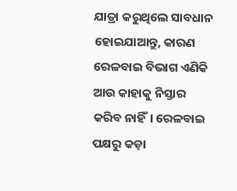ଯାତ୍ରା କରୁଥିଲେ ସାବଧାନ ହୋଇଯାଆନ୍ତୁ, କାରଣ ରେଳବାଇ ବିଭାଗ ଏଣିକି ଆଉ କାହାକୁ ନିସ୍ତାର କରିବ ନାହିଁ। ରେଳବାଇ ପକ୍ଷରୁ କଡ଼ା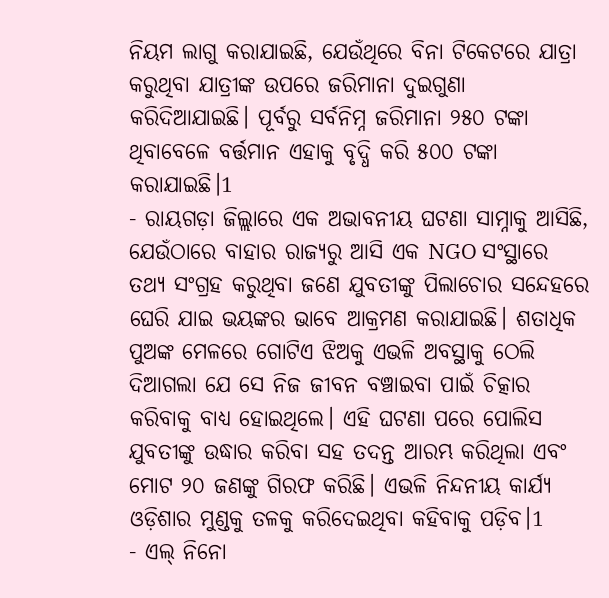ନିୟମ ଲାଗୁ କରାଯାଇଛି, ଯେଉଁଥିରେ ବିନା ଟିକେଟରେ ଯାତ୍ରା କରୁଥିବା ଯାତ୍ରୀଙ୍କ ଉପରେ ଜରିମାନା ଦୁଇଗୁଣା କରିଦିଆଯାଇଛି। ପୂର୍ବରୁ ସର୍ବନିମ୍ନ ଜରିମାନା ୨୫୦ ଟଙ୍କା ଥିବାବେଳେ ବର୍ତ୍ତମାନ ଏହାକୁ ବୃଦ୍ଧି କରି ୫୦୦ ଟଙ୍କା କରାଯାଇଛି।1
- ରାୟଗଡ଼ା ଜିଲ୍ଲାରେ ଏକ ଅଭାବନୀୟ ଘଟଣା ସାମ୍ନାକୁ ଆସିଛି, ଯେଉଁଠାରେ ବାହାର ରାଜ୍ୟରୁ ଆସି ଏକ NGO ସଂସ୍ଥାରେ ତଥ୍ୟ ସଂଗ୍ରହ କରୁଥିବା ଜଣେ ଯୁବତୀଙ୍କୁ ପିଲାଚୋର ସନ୍ଦେହରେ ଘେରି ଯାଇ ଭୟଙ୍କର ଭାବେ ଆକ୍ରମଣ କରାଯାଇଛି। ଶତାଧିକ ପୁଅଙ୍କ ମେଳରେ ଗୋଟିଏ ଝିଅକୁ ଏଭଳି ଅବସ୍ଥାକୁ ଠେଲି ଦିଆଗଲା ଯେ ସେ ନିଜ ଜୀବନ ବଞ୍ଚାଇବା ପାଇଁ ଚିତ୍କାର କରିବାକୁ ବାଧ୍ୟ ହୋଇଥିଲେ। ଏହି ଘଟଣା ପରେ ପୋଲିସ ଯୁବତୀଙ୍କୁ ଉଦ୍ଧାର କରିବା ସହ ତଦନ୍ତ ଆରମ୍ଭ କରିଥିଲା ଏବଂ ମୋଟ ୨୦ ଜଣଙ୍କୁ ଗିରଫ କରିଛି। ଏଭଳି ନିନ୍ଦନୀୟ କାର୍ଯ୍ୟ ଓଡ଼ିଶାର ମୁଣ୍ଡକୁ ତଳକୁ କରିଦେଇଥିବା କହିବାକୁ ପଡ଼ିବ।1
- ଏଲ୍ ନିନୋ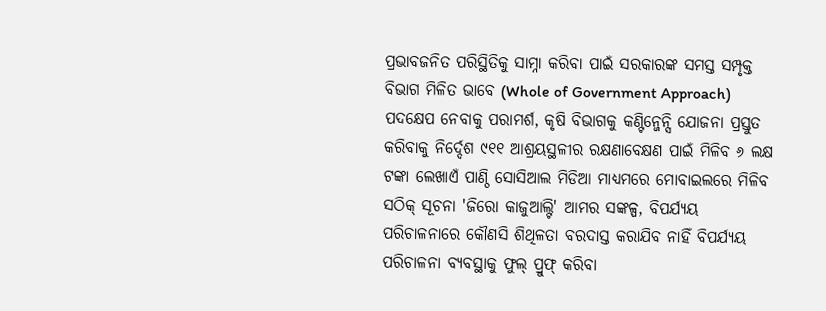ପ୍ରଭାବଜନିତ ପରିସ୍ଥିତିକୁ ସାମ୍ନା କରିବା ପାଇଁ ସରକାରଙ୍କ ସମସ୍ତ ସମ୍ପୃକ୍ତ ବିଭାଗ ମିଳିତ ଭାବେ (Whole of Government Approach) ପଦକ୍ଷେପ ନେବାକୁ ପରାମର୍ଶ, କୃଷି ବିଭାଗକୁ କଣ୍ଟିନ୍ଜେନ୍ସି ଯୋଜନା ପ୍ରସ୍ତୁତ କରିବାକୁ ନିର୍ଦ୍ଦେଶ ୯୧୧ ଆଶ୍ରୟସ୍ଥଳୀର ରକ୍ଷଣାବେକ୍ଷଣ ପାଇଁ ମିଳିବ ୬ ଲକ୍ଷ ଟଙ୍କା ଲେଖାଏଁ ପାଣ୍ଠି ସୋସିଆଲ ମିଡିଆ ମାଧ୍ୟମରେ ମୋବାଇଲରେ ମିଳିବ ସଠିକ୍ ସୂଚନା 'ଜିରୋ କାଜୁଆଲ୍ଟି' ଆମର ସଙ୍କଳ୍ପ, ବିପର୍ଯ୍ୟୟ ପରିଚାଳନାରେ କୌଣସି ଶିଥିଳତା ବରଦାସ୍ତ କରାଯିବ ନାହିଁ ବିପର୍ଯ୍ୟୟ ପରିଚାଳନା ବ୍ୟବସ୍ଥାକୁ ଫୁଲ୍ ପ୍ରୁଫ୍ କରିବା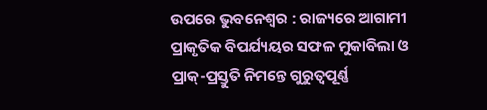ଉପରେ ଭୁବନେଶ୍ୱର : ରାଜ୍ୟରେ ଆଗାମୀ ପ୍ରାକୃତିକ ବିପର୍ଯ୍ୟୟର ସଫଳ ମୁକାବିଲା ଓ ପ୍ରାକ୍-ପ୍ରସ୍ତୁତି ନିମନ୍ତେ ଗୁରୁତ୍ୱପୂର୍ଣ୍ଣ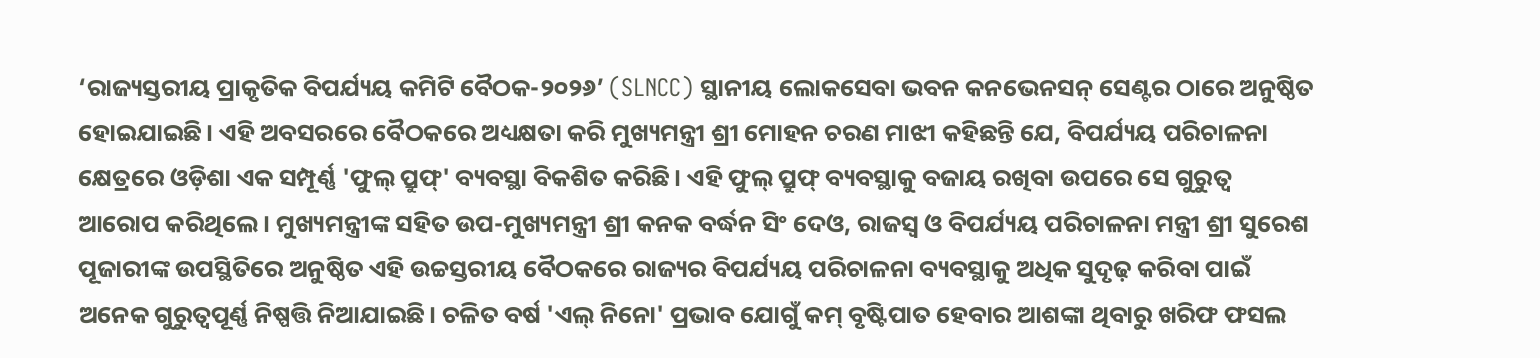‘ରାଜ୍ୟସ୍ତରୀୟ ପ୍ରାକୃତିକ ବିପର୍ଯ୍ୟୟ କମିଟି ବୈଠକ-୨୦୨୬’ (SLNCC) ସ୍ଥାନୀୟ ଲୋକସେବା ଭବନ କନଭେନସନ୍ ସେଣ୍ଟର ଠାରେ ଅନୁଷ୍ଠିତ ହୋଇଯାଇଛି। ଏହି ଅବସରରେ ବୈଠକରେ ଅଧ୍ୟକ୍ଷତା କରି ମୁଖ୍ୟମନ୍ତ୍ରୀ ଶ୍ରୀ ମୋହନ ଚରଣ ମାଝୀ କହିଛନ୍ତି ଯେ, ବିପର୍ଯ୍ୟୟ ପରିଚାଳନା କ୍ଷେତ୍ରରେ ଓଡ଼ିଶା ଏକ ସମ୍ପୂର୍ଣ୍ଣ 'ଫୁଲ୍ ପ୍ରୁଫ୍' ବ୍ୟବସ୍ଥା ବିକଶିତ କରିଛି। ଏହି ଫୁଲ୍ ପ୍ରୁଫ୍ ବ୍ୟବସ୍ଥାକୁ ବଜାୟ ରଖିବା ଉପରେ ସେ ଗୁରୁତ୍ୱ ଆରୋପ କରିଥିଲେ । ମୁଖ୍ୟମନ୍ତ୍ରୀଙ୍କ ସହିତ ଉପ-ମୁଖ୍ୟମନ୍ତ୍ରୀ ଶ୍ରୀ କନକ ବର୍ଦ୍ଧନ ସିଂ ଦେଓ, ରାଜସ୍ୱ ଓ ବିପର୍ଯ୍ୟୟ ପରିଚାଳନା ମନ୍ତ୍ରୀ ଶ୍ରୀ ସୁରେଶ ପୂଜାରୀଙ୍କ ଉପସ୍ଥିତିରେ ଅନୁଷ୍ଠିତ ଏହି ଉଚ୍ଚସ୍ତରୀୟ ବୈଠକରେ ରାଜ୍ୟର ବିପର୍ଯ୍ୟୟ ପରିଚାଳନା ବ୍ୟବସ୍ଥାକୁ ଅଧିକ ସୁଦୃଢ଼ କରିବା ପାଇଁ ଅନେକ ଗୁରୁତ୍ୱପୂର୍ଣ୍ଣ ନିଷ୍ପତ୍ତି ନିଆଯାଇଛି। ଚଳିତ ବର୍ଷ 'ଏଲ୍ ନିନୋ' ପ୍ରଭାବ ଯୋଗୁଁ କମ୍ ବୃଷ୍ଟିପାତ ହେବାର ଆଶଙ୍କା ଥିବାରୁ ଖରିଫ ଫସଲ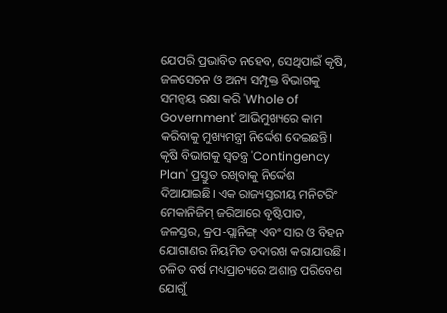ଯେପରି ପ୍ରଭାବିତ ନହେବ, ସେଥିପାଇଁ କୃଷି, ଜଳସେଚନ ଓ ଅନ୍ୟ ସମ୍ପୃକ୍ତ ବିଭାଗକୁ ସମନ୍ୱୟ ରକ୍ଷା କରି 'Whole of Government' ଆଭିମୁଖ୍ୟରେ କାମ କରିବାକୁ ମୁଖ୍ୟମନ୍ତ୍ରୀ ନିର୍ଦ୍ଦେଶ ଦେଇଛନ୍ତି। କୃଷି ବିଭାଗକୁ ସ୍ୱତନ୍ତ୍ର 'Contingency Plan' ପ୍ରସ୍ତୁତ ରଖିବାକୁ ନିର୍ଦ୍ଦେଶ ଦିଆଯାଇଛି। ଏକ ରାଜ୍ୟସ୍ତରୀୟ ମନିଟରିଂ ମେକାନିଜିମ୍ ଜରିଆରେ ବୃଷ୍ଟିପାତ, ଜଳସ୍ତର, କ୍ରପ-ପ୍ଲାନିଙ୍ଗ୍ ଏବଂ ସାର ଓ ବିହନ ଯୋଗାଣର ନିୟମିତ ତଦାରଖ କରାଯାଉଛି। ଚଳିତ ବର୍ଷ ମଧ୍ୟପ୍ରାଚ୍ୟରେ ଅଶାନ୍ତ ପରିବେଶ ଯୋଗୁଁ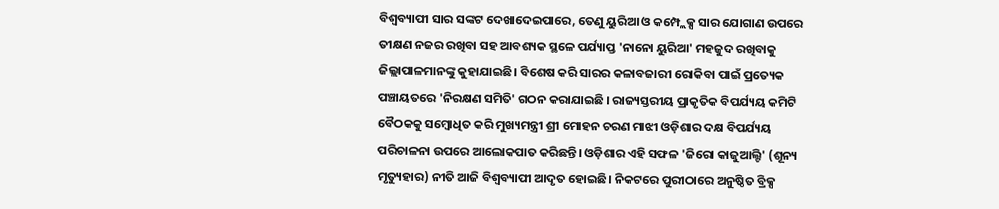ବିଶ୍ୱବ୍ୟାପୀ ସାର ସଙ୍କଟ ଦେଖାଦେଇପାରେ, ତେଣୁ ୟୁରିଆ ଓ କମ୍ପ୍ଲେକ୍ସ ସାର ଯୋଗାଣ ଉପରେ ତୀକ୍ଷଣ ନଜର ରଖିବା ସହ ଆବଶ୍ୟକ ସ୍ଥଳେ ପର୍ଯ୍ୟାପ୍ତ 'ନାନୋ ୟୁରିଆ' ମହଜୁଦ ରଖିବାକୁ ଜିଲ୍ଲାପାଳମାନଙ୍କୁ କୁହାଯାଇଛି। ବିଶେଷ କରି ସାରର କଳାବଜାରୀ ରୋକିବା ପାଇଁ ପ୍ରତ୍ୟେକ ପଞ୍ଚାୟତରେ 'ନିରକ୍ଷଣ ସମିତି' ଗଠନ କରାଯାଇଛି । ରାଜ୍ୟସ୍ତରୀୟ ପ୍ରାକୃତିକ ବିପର୍ଯ୍ୟୟ କମିଟି ବୈଠକକୁ ସମ୍ବୋଧିତ କରି ମୁଖ୍ୟମନ୍ତ୍ରୀ ଶ୍ରୀ ମୋହନ ଚରଣ ମାଝୀ ଓଡ଼ିଶାର ଦକ୍ଷ ବିପର୍ଯ୍ୟୟ ପରିଚାଳନା ଉପରେ ଆଲୋକପାତ କରିଛନ୍ତି। ଓଡ଼ିଶାର ଏହି ସଫଳ 'ଜିରୋ କାଜୁଆଲ୍ଟି' (ଶୂନ୍ୟ ମୃତ୍ୟୁହାର) ନୀତି ଆଜି ବିଶ୍ୱବ୍ୟାପୀ ଆଦୃତ ହୋଇଛି। ନିକଟରେ ପୁରୀଠାରେ ଅନୁଷ୍ଠିତ ବ୍ରିକ୍ସ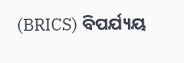(BRICS) ବିପର୍ଯ୍ୟୟ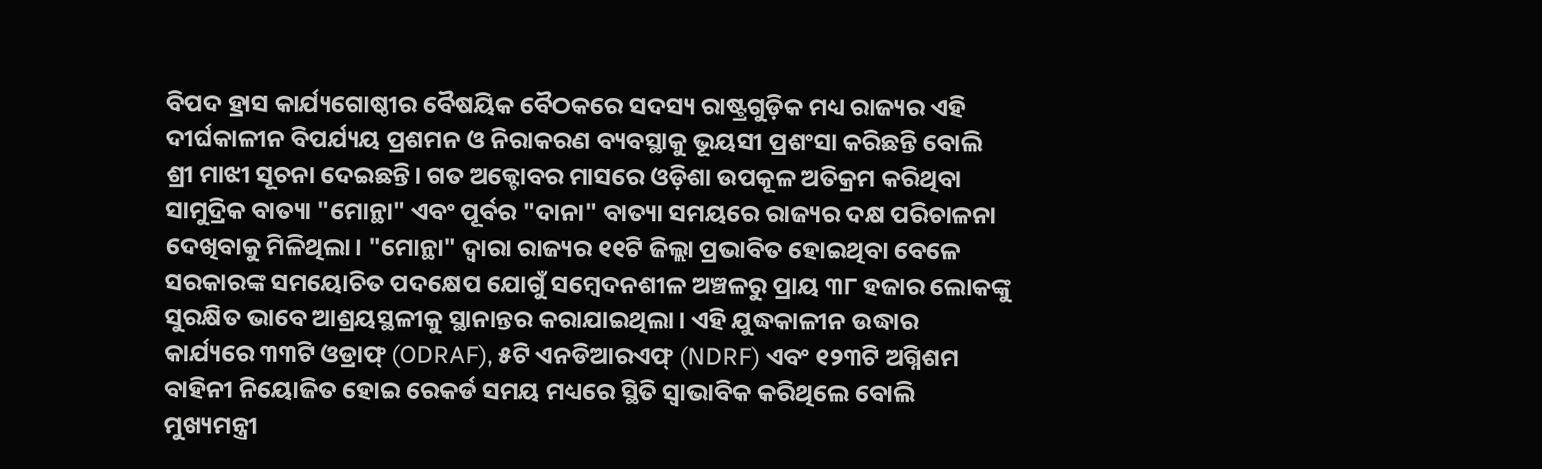ବିପଦ ହ୍ରାସ କାର୍ଯ୍ୟଗୋଷ୍ଠୀର ବୈଷୟିକ ବୈଠକରେ ସଦସ୍ୟ ରାଷ୍ଟ୍ରଗୁଡ଼ିକ ମଧ୍ୟ ରାଜ୍ୟର ଏହି ଦୀର୍ଘକାଳୀନ ବିପର୍ଯ୍ୟୟ ପ୍ରଶମନ ଓ ନିରାକରଣ ବ୍ୟବସ୍ଥାକୁ ଭୂୟସୀ ପ୍ରଶଂସା କରିଛନ୍ତି ବୋଲି ଶ୍ରୀ ମାଝୀ ସୂଚନା ଦେଇଛନ୍ତି। ଗତ ଅକ୍ଟୋବର ମାସରେ ଓଡ଼ିଶା ଉପକୂଳ ଅତିକ୍ରମ କରିଥିବା ସାମୁଦ୍ରିକ ବାତ୍ୟା "ମୋନ୍ଥା" ଏବଂ ପୂର୍ବର "ଦାନା" ବାତ୍ୟା ସମୟରେ ରାଜ୍ୟର ଦକ୍ଷ ପରିଚାଳନା ଦେଖିବାକୁ ମିଳିଥିଲା। "ମୋନ୍ଥା" ଦ୍ୱାରା ରାଜ୍ୟର ୧୧ଟି ଜିଲ୍ଲା ପ୍ରଭାବିତ ହୋଇଥିବା ବେଳେ ସରକାରଙ୍କ ସମୟୋଚିତ ପଦକ୍ଷେପ ଯୋଗୁଁ ସମ୍ବେଦନଶୀଳ ଅଞ୍ଚଳରୁ ପ୍ରାୟ ୩୮ ହଜାର ଲୋକଙ୍କୁ ସୁରକ୍ଷିତ ଭାବେ ଆଶ୍ରୟସ୍ଥଳୀକୁ ସ୍ଥାନାନ୍ତର କରାଯାଇଥିଲା। ଏହି ଯୁଦ୍ଧକାଳୀନ ଉଦ୍ଧାର କାର୍ଯ୍ୟରେ ୩୩ଟି ଓଡ୍ରାଫ୍ (ODRAF), ୫ଟି ଏନଡିଆରଏଫ୍ (NDRF) ଏବଂ ୧୨୩ଟି ଅଗ୍ନିଶମ ବାହିନୀ ନିୟୋଜିତ ହୋଇ ରେକର୍ଡ ସମୟ ମଧ୍ୟରେ ସ୍ଥିତି ସ୍ୱାଭାବିକ କରିଥିଲେ ବୋଲି ମୁଖ୍ୟମନ୍ତ୍ରୀ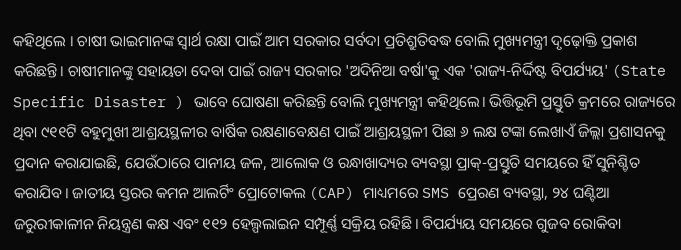କହିଥିଲେ । ଚାଷୀ ଭାଇମାନଙ୍କ ସ୍ୱାର୍ଥ ରକ୍ଷା ପାଇଁ ଆମ ସରକାର ସର୍ବଦା ପ୍ରତିଶ୍ରୁତିବଦ୍ଧ ବୋଲି ମୁଖ୍ୟମନ୍ତ୍ରୀ ଦୃଢ଼ୋକ୍ତି ପ୍ରକାଶ କରିଛନ୍ତି। ଚାଷୀମାନଙ୍କୁ ସହାୟତା ଦେବା ପାଇଁ ରାଜ୍ୟ ସରକାର 'ଅଦିନିଆ ବର୍ଷା'କୁ ଏକ 'ରାଜ୍ୟ-ନିର୍ଦ୍ଦିଷ୍ଟ ବିପର୍ଯ୍ୟୟ' (State Specific Disaster ) ଭାବେ ଘୋଷଣା କରିଛନ୍ତି ବୋଲି ମୁଖ୍ୟମନ୍ତ୍ରୀ କହିଥିଲେ। ଭିତ୍ତିଭୂମି ପ୍ରସ୍ତୁତି କ୍ରମରେ ରାଜ୍ୟରେ ଥିବା ୯୧୧ଟି ବହୁମୁଖୀ ଆଶ୍ରୟସ୍ଥଳୀର ବାର୍ଷିକ ରକ୍ଷଣାବେକ୍ଷଣ ପାଇଁ ଆଶ୍ରୟସ୍ଥଳୀ ପିଛା ୬ ଲକ୍ଷ ଟଙ୍କା ଲେଖାଏଁ ଜିଲ୍ଲା ପ୍ରଶାସନକୁ ପ୍ରଦାନ କରାଯାଇଛି, ଯେଉଁଠାରେ ପାନୀୟ ଜଳ, ଆଲୋକ ଓ ରନ୍ଧାଖାଦ୍ୟର ବ୍ୟବସ୍ଥା ପ୍ରାକ୍-ପ୍ରସ୍ତୁତି ସମୟରେ ହିଁ ସୁନିଶ୍ଚିତ କରାଯିବ। ଜାତୀୟ ସ୍ତରର କମନ ଆଲର୍ଟିଂ ପ୍ରୋଟୋକଲ (CAP) ମାଧ୍ୟମରେ SMS ପ୍ରେରଣ ବ୍ୟବସ୍ଥା, ୨୪ ଘଣ୍ଟିଆ ଜରୁରୀକାଳୀନ ନିୟନ୍ତ୍ରଣ କକ୍ଷ ଏବଂ ୧୧୨ ହେଲ୍ପଲାଇନ ସମ୍ପୂର୍ଣ୍ଣ ସକ୍ରିୟ ରହିଛି। ବିପର୍ଯ୍ୟୟ ସମୟରେ ଗୁଜବ ରୋକିବା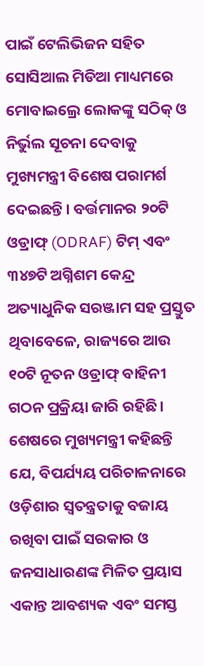ପାଇଁ ଟେଲିଭିଜନ ସହିତ ସୋସିଆଲ ମିଡିଆ ମାଧ୍ୟମରେ ମୋବାଇଲ୍ରେ ଲୋକଙ୍କୁ ସଠିକ୍ ଓ ନିର୍ଭୁଲ ସୂଚନା ଦେବାକୁ ମୁଖ୍ୟମନ୍ତ୍ରୀ ବିଶେଷ ପରାମର୍ଶ ଦେଇଛନ୍ତି। ବର୍ତ୍ତମାନର ୨୦ଟି ଓଡ୍ରାଫ୍ (ODRAF) ଟିମ୍ ଏବଂ ୩୪୭ଟି ଅଗ୍ନିଶମ କେନ୍ଦ୍ର ଅତ୍ୟାଧୁନିକ ସରଞ୍ଜାମ ସହ ପ୍ରସ୍ତୁତ ଥିବାବେଳେ, ରାଜ୍ୟରେ ଆଉ ୧୦ଟି ନୂତନ ଓଡ୍ରାଫ୍ ବାହିନୀ ଗଠନ ପ୍ରକ୍ରିୟା ଜାରି ରହିଛି। ଶେଷରେ ମୁଖ୍ୟମନ୍ତ୍ରୀ କହିଛନ୍ତି ଯେ, ବିପର୍ଯ୍ୟୟ ପରିଚାଳନାରେ ଓଡ଼ିଶାର ସ୍ୱତନ୍ତ୍ରତାକୁ ବଜାୟ ରଖିବା ପାଇଁ ସରକାର ଓ ଜନସାଧାରଣଙ୍କ ମିଳିତ ପ୍ରୟାସ ଏକାନ୍ତ ଆବଶ୍ୟକ ଏବଂ ସମସ୍ତ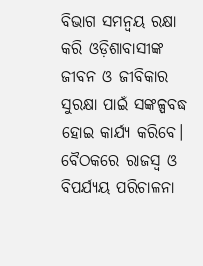ବିଭାଗ ସମନ୍ୱୟ ରକ୍ଷା କରି ଓଡ଼ିଶାବାସୀଙ୍କ ଜୀବନ ଓ ଜୀବିକାର ସୁରକ୍ଷା ପାଇଁ ସଙ୍କଳ୍ପବଦ୍ଧ ହୋଇ କାର୍ଯ୍ୟ କରିବେ। ବୈଠକରେ ରାଜସ୍ୱ ଓ ବିପର୍ଯ୍ୟୟ ପରିଚାଳନା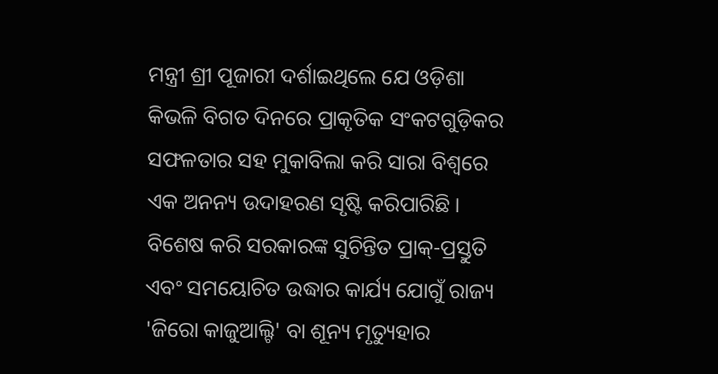ମନ୍ତ୍ରୀ ଶ୍ରୀ ପୂଜାରୀ ଦର୍ଶାଇଥିଲେ ଯେ ଓଡ଼ିଶା କିଭଳି ବିଗତ ଦିନରେ ପ୍ରାକୃତିକ ସଂକଟଗୁଡ଼ିକର ସଫଳତାର ସହ ମୁକାବିଲା କରି ସାରା ବିଶ୍ୱରେ ଏକ ଅନନ୍ୟ ଉଦାହରଣ ସୃଷ୍ଟି କରିପାରିଛି। ବିଶେଷ କରି ସରକାରଙ୍କ ସୁଚିନ୍ତିତ ପ୍ରାକ୍-ପ୍ରସ୍ତୁତି ଏବଂ ସମୟୋଚିତ ଉଦ୍ଧାର କାର୍ଯ୍ୟ ଯୋଗୁଁ ରାଜ୍ୟ 'ଜିରୋ କାଜୁଆଲ୍ଟି' ବା ଶୂନ୍ୟ ମୃତ୍ୟୁହାର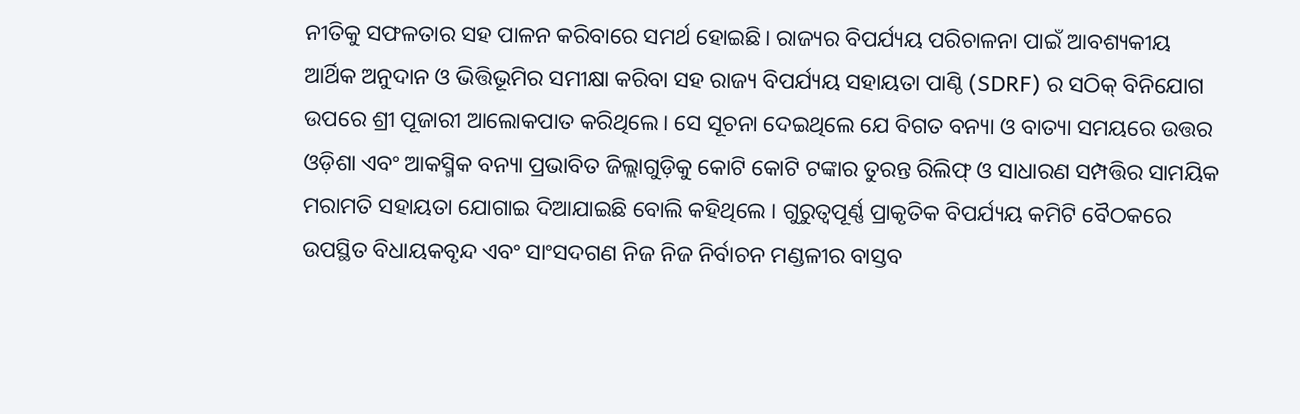ନୀତିକୁ ସଫଳତାର ସହ ପାଳନ କରିବାରେ ସମର୍ଥ ହୋଇଛି। ରାଜ୍ୟର ବିପର୍ଯ୍ୟୟ ପରିଚାଳନା ପାଇଁ ଆବଶ୍ୟକୀୟ ଆର୍ଥିକ ଅନୁଦାନ ଓ ଭିତ୍ତିଭୂମିର ସମୀକ୍ଷା କରିବା ସହ ରାଜ୍ୟ ବିପର୍ଯ୍ୟୟ ସହାୟତା ପାଣ୍ଠି (SDRF) ର ସଠିକ୍ ବିନିଯୋଗ ଉପରେ ଶ୍ରୀ ପୂଜାରୀ ଆଲୋକପାତ କରିଥିଲେ। ସେ ସୂଚନା ଦେଇଥିଲେ ଯେ ବିଗତ ବନ୍ୟା ଓ ବାତ୍ୟା ସମୟରେ ଉତ୍ତର ଓଡ଼ିଶା ଏବଂ ଆକସ୍ମିକ ବନ୍ୟା ପ୍ରଭାବିତ ଜିଲ୍ଲାଗୁଡ଼ିକୁ କୋଟି କୋଟି ଟଙ୍କାର ତୁରନ୍ତ ରିଲିଫ୍ ଓ ସାଧାରଣ ସମ୍ପତ୍ତିର ସାମୟିକ ମରାମତି ସହାୟତା ଯୋଗାଇ ଦିଆଯାଇଛି ବୋଲି କହିଥିଲେ । ଗୁରୁତ୍ୱପୂର୍ଣ୍ଣ ପ୍ରାକୃତିକ ବିପର୍ଯ୍ୟୟ କମିଟି ବୈଠକରେ ଉପସ୍ଥିତ ବିଧାୟକବୃନ୍ଦ ଏବଂ ସାଂସଦଗଣ ନିଜ ନିଜ ନିର୍ବାଚନ ମଣ୍ଡଳୀର ବାସ୍ତବ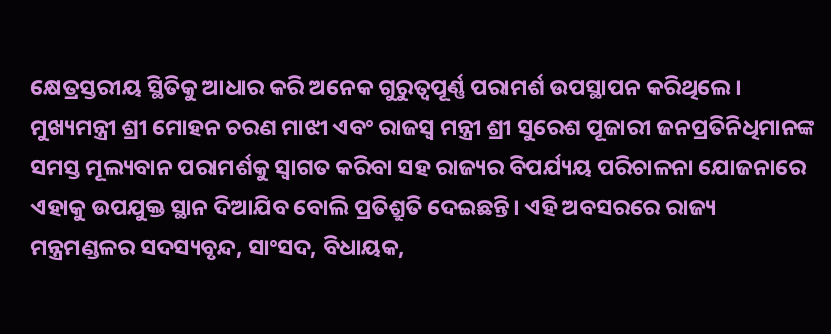କ୍ଷେତ୍ରସ୍ତରୀୟ ସ୍ଥିତିକୁ ଆଧାର କରି ଅନେକ ଗୁରୁତ୍ୱପୂର୍ଣ୍ଣ ପରାମର୍ଶ ଉପସ୍ଥାପନ କରିଥିଲେ। ମୁଖ୍ୟମନ୍ତ୍ରୀ ଶ୍ରୀ ମୋହନ ଚରଣ ମାଝୀ ଏବଂ ରାଜସ୍ୱ ମନ୍ତ୍ରୀ ଶ୍ରୀ ସୁରେଶ ପୂଜାରୀ ଜନପ୍ରତିନିଧିମାନଙ୍କ ସମସ୍ତ ମୂଲ୍ୟବାନ ପରାମର୍ଶକୁ ସ୍ୱାଗତ କରିବା ସହ ରାଜ୍ୟର ବିପର୍ଯ୍ୟୟ ପରିଚାଳନା ଯୋଜନାରେ ଏହାକୁ ଉପଯୁକ୍ତ ସ୍ଥାନ ଦିଆଯିବ ବୋଲି ପ୍ରତିଶ୍ରୁତି ଦେଇଛନ୍ତି। ଏହି ଅବସରରେ ରାଜ୍ୟ ମନ୍ତ୍ରମଣ୍ଡଳର ସଦସ୍ୟବୃନ୍ଦ, ସାଂସଦ, ବିଧାୟକ,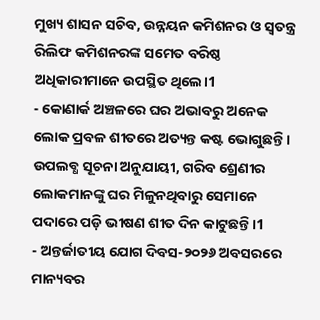ମୁଖ୍ୟ ଶାସନ ସଚିବ, ଉନ୍ନୟନ କମିଶନର ଓ ସ୍ୱତନ୍ତ୍ର ରିଲିଫ କମିଶନରଙ୍କ ସମେତ ବରିଷ୍ଠ ଅଧିକାରୀମାନେ ଉପସ୍ଥିତ ଥିଲେ।1
- କୋଣାର୍କ ଅଞ୍ଚଳରେ ଘର ଅଭାବରୁ ଅନେକ ଲୋକ ପ୍ରବଳ ଶୀତରେ ଅତ୍ୟନ୍ତ କଷ୍ଟ ଭୋଗୁଛନ୍ତି। ଉପଲବ୍ଧ ସୂଚନା ଅନୁଯାୟୀ, ଗରିବ ଶ୍ରେଣୀର ଲୋକମାନଙ୍କୁ ଘର ମିଳୁନଥିବାରୁ ସେମାନେ ପଦାରେ ପଡ଼ି ଭୀଷଣ ଶୀତ ଦିନ କାଟୁଛନ୍ତି।1
- ଅନ୍ତର୍ଜାତୀୟ ଯୋଗ ଦିବସ-୨୦୨୬ ଅବସରରେ ମାନ୍ୟବର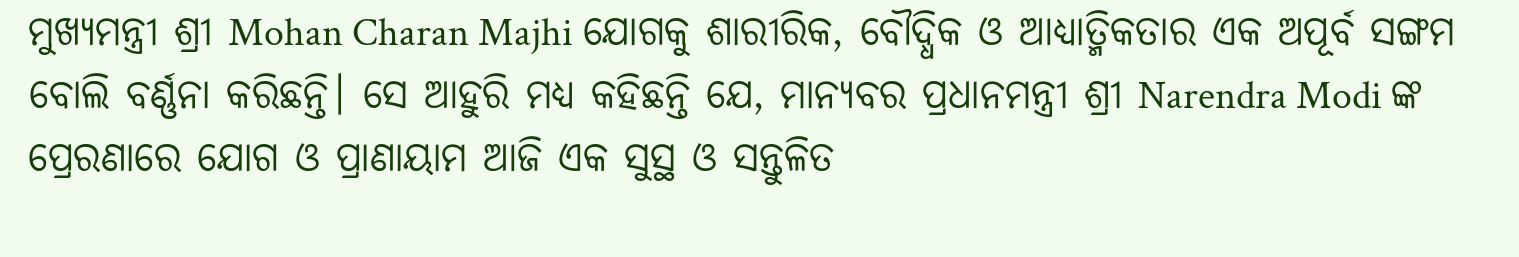ମୁଖ୍ୟମନ୍ତ୍ରୀ ଶ୍ରୀ Mohan Charan Majhi ଯୋଗକୁ ଶାରୀରିକ, ବୌଦ୍ଧିକ ଓ ଆଧ୍ୟାତ୍ମିକତାର ଏକ ଅପୂର୍ବ ସଙ୍ଗମ ବୋଲି ବର୍ଣ୍ଣନା କରିଛନ୍ତି। ସେ ଆହୁରି ମଧ୍ୟ କହିଛନ୍ତି ଯେ, ମାନ୍ୟବର ପ୍ରଧାନମନ୍ତ୍ରୀ ଶ୍ରୀ Narendra Modi ଙ୍କ ପ୍ରେରଣାରେ ଯୋଗ ଓ ପ୍ରାଣାୟାମ ଆଜି ଏକ ସୁସ୍ଥ ଓ ସନ୍ତୁଳିତ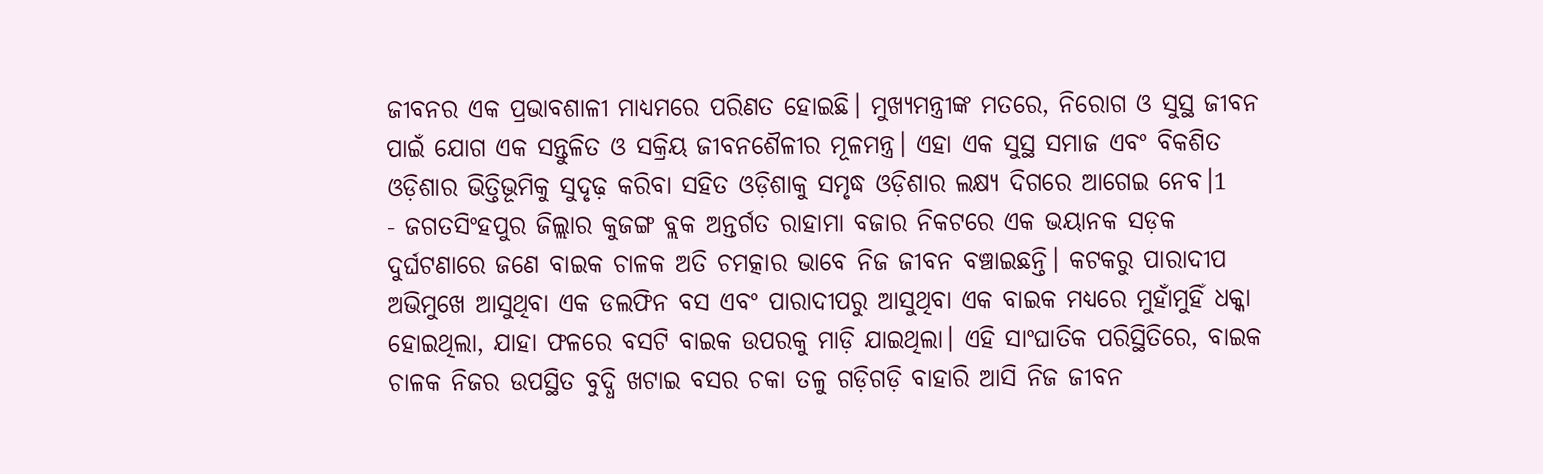ଜୀବନର ଏକ ପ୍ରଭାବଶାଳୀ ମାଧ୍ୟମରେ ପରିଣତ ହୋଇଛି। ମୁଖ୍ୟମନ୍ତ୍ରୀଙ୍କ ମତରେ, ନିରୋଗ ଓ ସୁସ୍ଥ ଜୀବନ ପାଇଁ ଯୋଗ ଏକ ସନ୍ତୁଳିତ ଓ ସକ୍ରିୟ ଜୀବନଶୈଳୀର ମୂଳମନ୍ତ୍ର। ଏହା ଏକ ସୁସ୍ଥ ସମାଜ ଏବଂ ବିକଶିତ ଓଡ଼ିଶାର ଭିତ୍ତିଭୂମିକୁ ସୁଦୃଢ଼ କରିବା ସହିତ ଓଡ଼ିଶାକୁ ସମୃଦ୍ଧ ଓଡ଼ିଶାର ଲକ୍ଷ୍ୟ ଦିଗରେ ଆଗେଇ ନେବ।1
- ଜଗତସିଂହପୁର ଜିଲ୍ଲାର କୁଜଙ୍ଗ ବ୍ଲକ ଅନ୍ତର୍ଗତ ରାହାମା ବଜାର ନିକଟରେ ଏକ ଭୟାନକ ସଡ଼କ ଦୁର୍ଘଟଣାରେ ଜଣେ ବାଇକ ଚାଳକ ଅତି ଚମତ୍କାର ଭାବେ ନିଜ ଜୀବନ ବଞ୍ଚାଇଛନ୍ତି। କଟକରୁ ପାରାଦୀପ ଅଭିମୁଖେ ଆସୁଥିବା ଏକ ଡଲଫିନ ବସ ଏବଂ ପାରାଦୀପରୁ ଆସୁଥିବା ଏକ ବାଇକ ମଧ୍ୟରେ ମୁହାଁମୁହିଁ ଧକ୍କା ହୋଇଥିଲା, ଯାହା ଫଳରେ ବସଟି ବାଇକ ଉପରକୁ ମାଡ଼ି ଯାଇଥିଲା। ଏହି ସାଂଘାତିକ ପରିସ୍ଥିତିରେ, ବାଇକ ଚାଳକ ନିଜର ଉପସ୍ଥିତ ବୁଦ୍ଧି ଖଟାଇ ବସର ଚକା ତଳୁ ଗଡ଼ିଗଡ଼ି ବାହାରି ଆସି ନିଜ ଜୀବନ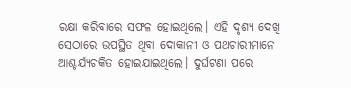ରକ୍ଷା କରିବାରେ ସଫଳ ହୋଇଥିଲେ। ଏହି ଦୃଶ୍ୟ ଦେଖି ସେଠାରେ ଉପସ୍ଥିତ ଥିବା ଦୋକାନୀ ଓ ପଥଚାରୀମାନେ ଆଶ୍ଚର୍ଯ୍ୟଚକିତ ହୋଇଯାଇଥିଲେ। ଦୁର୍ଘଟଣା ପରେ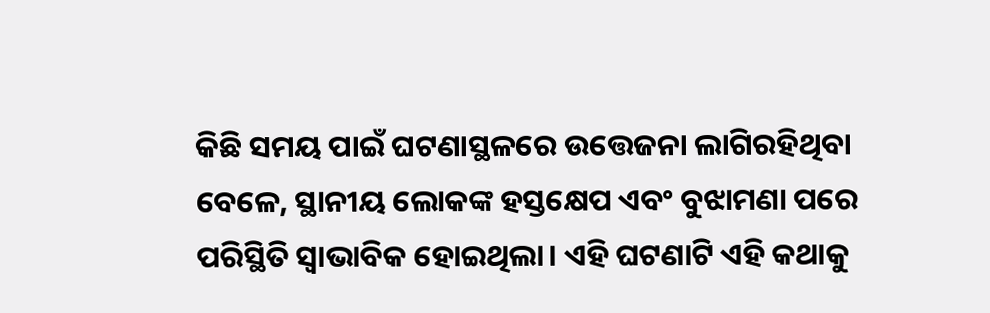କିଛି ସମୟ ପାଇଁ ଘଟଣାସ୍ଥଳରେ ଉତ୍ତେଜନା ଲାଗିରହିଥିବା ବେଳେ, ସ୍ଥାନୀୟ ଲୋକଙ୍କ ହସ୍ତକ୍ଷେପ ଏବଂ ବୁଝାମଣା ପରେ ପରିସ୍ଥିତି ସ୍ୱାଭାବିକ ହୋଇଥିଲା। ଏହି ଘଟଣାଟି ଏହି କଥାକୁ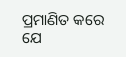ପ୍ରମାଣିତ କରେ ଯେ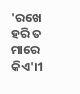'ରଖେ ହରି ତ ମାରେ କିଏ'।1